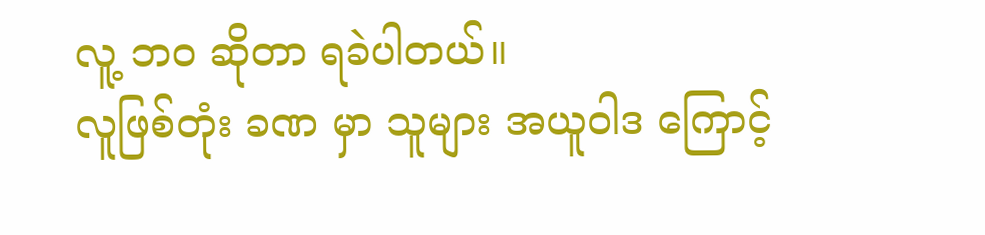လူ့ ဘဝ ဆိုတာ ရခဲပါတယ်။
လူဖြစ်တုံး ခဏ မှာ သူများ အယူဝါဒ ကြောင့်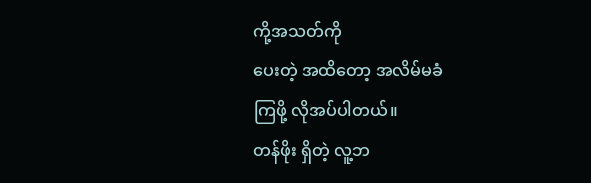ကို့အသတ်ကို
ပေးတဲ့ အထိတော့ အလိမ်မခံ
ကြဖို့ လိုအပ်ပါတယ်။
တန်ဖိုး ရှိတဲ့ လူ့ဘ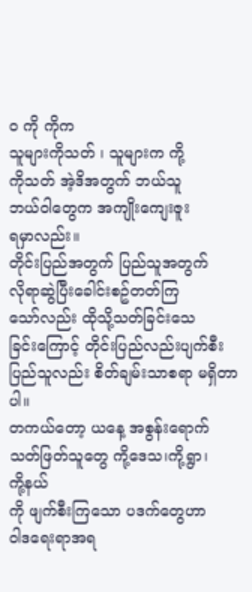ဝ ကို ကိုက
သူများကိုသတ် ၊ သူများက ကို့
ကိုသတ် အဲ့ဒိအတွက် ဘယ်သူ
ဘယ်ဝါတွေက အကျိုးကျေးဇူး
ရမှာလည်း။
တိုင်းပြည်အတွက် ပြည်သူအတွက်
လိုရာဆွဲပြီးခေါင်းစဥ်တတ်ကြ
သော်လည်း ထိုသို့သတ်ခြင်းသေ
ခြင်းကြောင့် တိုင်းပြည်လည်းပျက်စီး ပြည်သူလည်း စိတ်ချမ်းသာစရာ မရှိတာပါ။
တကယ်တော့ ယနေ့ အစွန်းရောက်
သတ်ဖြတ်သူတွေ ကို့ဒေသ၊ကို့ရွာ၊
ကို့နယ်
ကို ဖျက်စီးကြသော ပဒက်တွေဟာ
ဝါဒရေးရာအရ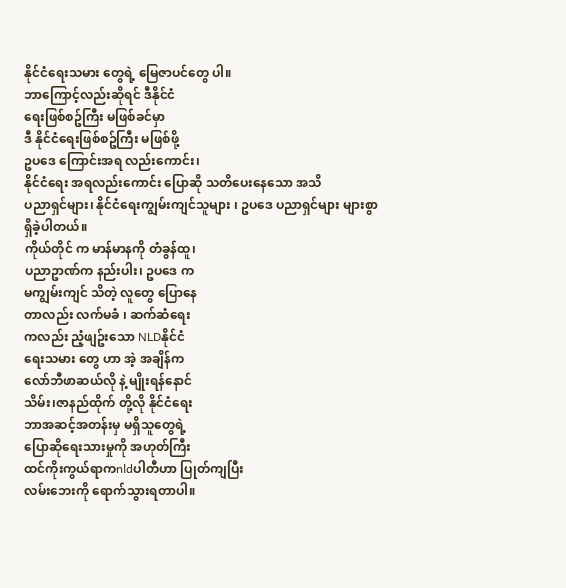နိုင်ငံရေးသမား တွေရဲ့ မြေဇာပင်တွေ ပါ။
ဘာကြောင့်လည်းဆိုရင် ဒီနိုင်ငံ
ရေးဖြစ်စဥ်ကြီး မဖြစ်ခင်မှာ
ဒီ နိုင်ငံရေးဖြစ်စဥ်ကြီး မဖြစ်ဖို့
ဥပဒေ ကြောင်းအရ လည်းကောင်း၊
နိုင်ငံရေး အရလည်းကောင်း ပြောဆို သတိပေးနေသော အသိ
ပညာရှင်များ၊ နိုင်ငံရေးကျွမ်းကျင်သူများ ၊ ဥပဒေ ပညာရှင်များ များစွာ ရှိခဲ့ပါတယ်။
ကိုယ်တိုင် က မာန်မာနကို တံခွန်ထူ၊
ပညာဥာဏ်က နည်းပါး၊ ဥပဒေ က
မကျွမ်းကျင် သိတဲ့ လူတွေ ပြောနေ
တာလည်း လက်မခံ ၊ ဆက်ဆံရေး
ကလည်း ညံ့ဖျဥ်းသော NLDနိုင်ငံ
ရေးသမား တွေ ဟာ အဲ့ အချိန်က
လော်ဘီဖာဆယ်လို နဲ့ မျိုးရန်နောင်
သိမ်း၊ဇာနည်ထိုက် တို့လို နိုင်ငံရေး
ဘာအဆင့်အတန်းမှ မရှိသူတွေရဲ့
ပြောဆိုရေးသားမှုကို အဟုတ်ကြီး
ထင်ကိုးကွယ်ရာကnldပါတီဟာ ပြုတ်ကျပြီး
လမ်းဘေးကို ရောက်သွားရတာပါ။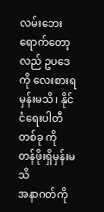လမ်းဘေးရောက်တော့လည် ဥပဒေ
ကို လေးစားရမှန်းမသိ၊ နိုင်ငံရေးပါတီ တစ်ခု ကို တန်ဖိုးရှိမှန်းမသိ
အနာဂတ်ကို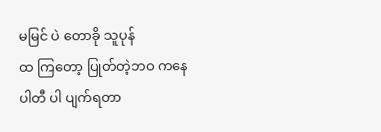မမြင် ပဲ တောခို သူပုန်
ထ ကြတော့ ပြုတ်တဲ့ဘဝ ကနေ
ပါတီ ပါ ပျက်ရတာ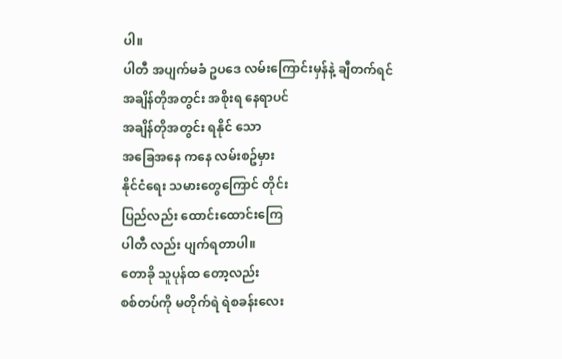ပါ။
ပါတီ အပျက်မခံ ဥပဒေ လမ်းကြောင်းမှန်နဲ့ ချီတက်ရင်
အချိန်တိုအတွင်း အစိုးရ နေရာပင်
အချိန်တိုအတွင်း ရနိုင် သော
အခြေအနေ ကနေ လမ်းစဥ်မှား
နိုင်ငံရေး သမားတွေကြောင် တိုင်း
ပြည်လည်း ထောင်းထောင်းကြေ
ပါတီ လည်း ပျက်ရတာပါ။
တောခို သူပုန်ထ တော့လည်း
စစ်တပ်ကို မတိုက်ရဲ ရဲစခန်းလေး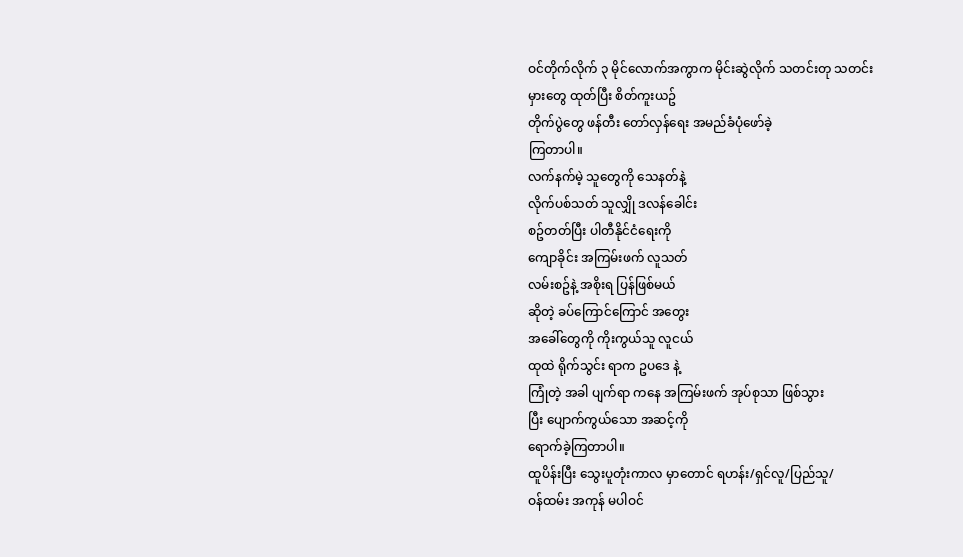ဝင်တိုက်လိုက် ၃ မိုင်လောက်အကွာက မိုင်းဆွဲလိုက် သတင်းတု သတင်း
မှားတွေ ထုတ်ပြီး စိတ်ကူးယဥ်
တိုက်ပွဲတွေ ဖန်တီး တော်လှန်ရေး အမည်ခံပုံဖော်ခဲ့
ကြတာပါ။
လက်နက်မဲ့ သူတွေကို သေနတ်နဲ့
လိုက်ပစ်သတ် သူလျှို ဒလန်ခေါင်း
စဥ်တတ်ပြီး ပါတီနိုင်ငံရေးကို
ကျောခိုင်း အကြမ်းဖက် လူသတ်
လမ်းစဥ်နဲ့ အစိုးရ ပြန်ဖြစ်မယ်
ဆိုတဲ့ ခပ်ကြောင်ကြောင် အတွေး
အခေါ်တွေကို ကိုးကွယ်သူ လူငယ်
ထုထဲ ရိုက်သွင်း ရာက ဥပဒေ နဲ့
ကြုံတဲ့ အခါ ပျက်ရာ ကနေ အကြမ်းဖက် အုပ်စုသာ ဖြစ်သွား
ပြီး ပျောက်ကွယ်သော အဆင့်ကို
ရောက်ခဲ့ကြတာပါ။
ထူပိန်းပြီး သွေးပူတုံးကာလ မှာတောင် ရဟန်း/ရှင်လူ/ပြည်သူ/
ဝန်ထမ်း အကုန် မပါဝင်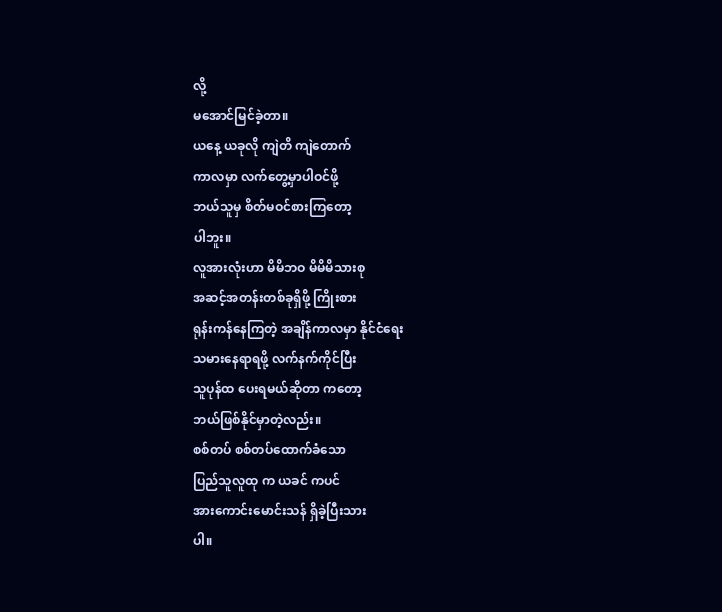လို့
မအောင်မြင်ခဲ့တာ။
ယနေ့ ယခုလို ကျဲတိ ကျဲတောက်
ကာလမှာ လက်တွေ့မှာပါဝင်ဖို့
ဘယ်သူမှ စိတ်မဝင်စားကြတော့
ပါဘူး။
လူအားလုံးဟာ မိမိဘဝ မိမိမိသားစု
အဆင့်အတန်းတစ်ခုရှိဖို့ ကြိုးစား
ရုန်းကန်နေကြတဲ့ အချိန်ကာလမှာ နိုင်ငံရေး
သမားနေရာရဖို့ လက်နက်ကိုင်ပြီး
သူပုန်ထ ပေးရမယ်ဆိုတာ ကတော့
ဘယ်ဖြစ်နိုင်မှာတဲ့လည်း။
စစ်တပ် စစ်တပ်ထောက်ခံသော
ပြည်သူလူထု က ယခင် ကပင်
အားကောင်းမောင်းသန် ရှိခဲ့ပြီးသား
ပါ။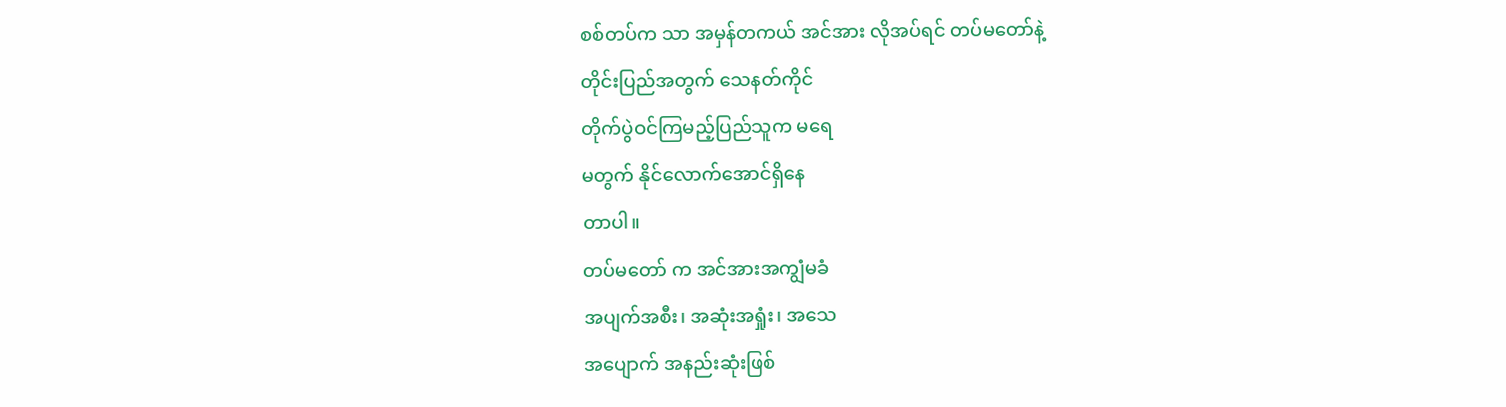စစ်တပ်က သာ အမှန်တကယ် အင်အား လိုအပ်ရင် တပ်မတော်နဲ့
တိုင်းပြည်အတွက် သေနတ်ကိုင်
တိုက်ပွဲဝင်ကြမည့်ပြည်သူက မရေ
မတွက် နိုင်လောက်အောင်ရှိနေ
တာပါ။
တပ်မတော် က အင်အားအကျွံမခံ
အပျက်အစီး၊ အဆုံးအရှုံး၊ အသေ
အပျောက် အနည်းဆုံးဖြစ်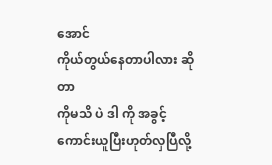အောင်
ကိုယ်တွယ်နေတာပါလား ဆိုတာ
ကိုမသိ ပဲ ဒါ ကို အခွင့်ကောင်းယူပြီးဟုတ်လှပြီလို့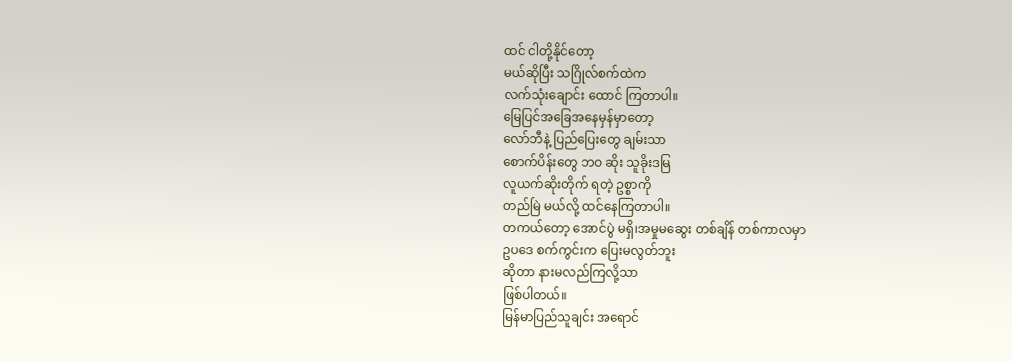ထင် ငါတို့နိုင်တော့
မယ်ဆိုပြီး သဂြိုလ်စက်ထဲက
လက်သုံးချောင်း ထောင် ကြတာပါ။
မြေပြင်အခြေအနေမှန်မှာတော့
လော်ဘီနဲ့ ပြည်ပြေးတွေ ချမ်းသာ
စောက်ပိန်းတွေ ဘဝ ဆိုး သူခိုးဒမြ
လူယက်ဆိုးတိုက် ရတဲ့ ဥစ္စာကို
တည်မြဲ မယ်လို့ ထင်နေကြတာပါ။
တကယ်တော့ အောင်ပွဲ မရှိ၊အမှုမဆွေး တစ်ချိန် တစ်ကာလမှာ
ဥပဒေ စက်ကွင်းက ပြေးမလွတ်ဘူး
ဆိုတာ နားမလည်ကြလို့သာ
ဖြစ်ပါတယ်။
မြန်မာပြည်သူချင်း အရောင်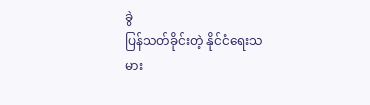ခွဲ
ပြန်သတ်ခိုင်းတဲ့ နိုင်ငံရေးသမား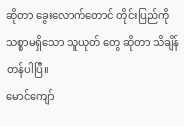ဆိုတာ ခွေးလောက်တောင် တိုင်းပြည်ကိုသစ္စာမရှိသော သူယုတ် တွေ ဆိုတာ သိချိန်တန်ပါပြီ။
မောင်ကျော်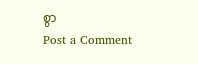စွာ
Post a Comment